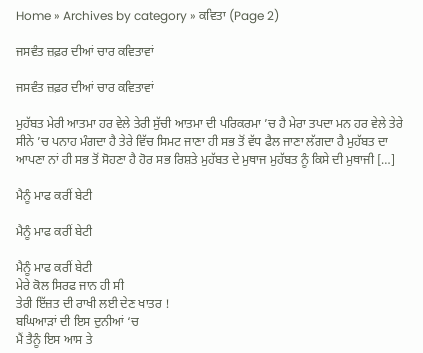Home » Archives by category » ਕਵਿਤਾ (Page 2)

ਜਸਵੰਤ ਜ਼ਫ਼ਰ ਦੀਆਂ ਚਾਰ ਕਵਿਤਾਵਾਂ

ਜਸਵੰਤ ਜ਼ਫ਼ਰ ਦੀਆਂ ਚਾਰ ਕਵਿਤਾਵਾਂ

ਮੁਹੱਬਤ ਮੇਰੀ ਆਤਮਾ ਹਰ ਵੇਲੇ ਤੇਰੀ ਸੁੱਚੀ ਆਤਮਾ ਦੀ ਪਰਿਕਰਮਾ ’ਚ ਹੈ ਮੇਰਾ ਤਪਦਾ ਮਨ ਹਰ ਵੇਲੇ ਤੇਰੇ ਸੀਨੇ ’ਚ ਪਨਾਹ ਮੰਗਦਾ ਹੈ ਤੇਰੇ ਵਿੱਚ ਸਿਮਟ ਜਾਣਾ ਹੀ ਸਭ ਤੋਂ ਵੱਧ ਫੈਲ ਜਾਣਾ ਲੱਗਦਾ ਹੈ ਮੁਹੱਬਤ ਦਾ ਆਪਣਾ ਨਾਂ ਹੀ ਸਭ ਤੋਂ ਸੋਹਣਾ ਹੈ ਹੋਰ ਸਭ ਰਿਸ਼ਤੇ ਮੁਹੱਬਤ ਦੇ ਮੁਥਾਜ ਮੁਹੱਬਤ ਨੂੰ ਕਿਸੇ ਦੀ ਮੁਥਾਜੀ […]

ਮੈਨੂੰ ਮਾਫ ਕਰੀਂ ਬੇਟੀ

ਮੈਨੂੰ ਮਾਫ ਕਰੀਂ ਬੇਟੀ

ਮੈਨੂੰ ਮਾਫ ਕਰੀਂ ਬੇਟੀ
ਮੇਰੇ ਕੋਲ ਸਿਰਫ ਜਾਨ ਹੀ ਸੀ
ਤੇਰੀ ਇੱਜ਼ਤ ਦੀ ਰਾਖੀ ਲਈ ਦੇਣ ਖਾਤਰ !
ਬਘਿਆੜਾਂ ਦੀ ਇਸ ਦੁਨੀਆਂ ‘ਚ
ਮੈਂ ਤੈਨੂੰ ਇਸ ਆਸ ਤੇ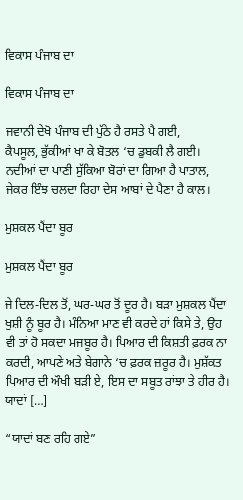ਵਿਕਾਸ ਪੰਜਾਬ ਦਾ

ਵਿਕਾਸ ਪੰਜਾਬ ਦਾ

ਜਵਾਨੀ ਦੇਖੋ ਪੰਜਾਬ ਦੀ ਪੁੱਠੇ ਹੈ ਰਸਤੇ ਪੈ ਗਈ,
ਕੈਪਸੂਲ, ਭੁੱਕੀਆਂ ਖਾ ਕੇ ਬੋਤਲ ‘ਚ ਡੁਬਕੀ ਲੈ ਗਈ।
ਨਦੀਆਂ ਦਾ ਪਾਣੀ ਸੁੱਕਿਆ ਬੋਰਾਂ ਦਾ ਗਿਆ ਹੈ ਪਾਤਾਲ,
ਜੇਕਰ ਇੰਝ ਚਲਦਾ ਰਿਹਾ ਦੇਸ ਆਬਾਂ ਦੇ ਪੈਣਾ ਹੈ ਕਾਲ।

ਮੁਸ਼ਕਲ ਪੈਂਦਾ ਬੂਰ

ਮੁਸ਼ਕਲ ਪੈਂਦਾ ਬੂਰ

ਜੇ ਦਿਲ-ਦਿਲ ਤੋਂ, ਘਰ-ਘਰ ਤੋਂ ਦੂਰ ਹੈ। ਬੜਾ ਮੁਸ਼ਕਲ ਪੈਂਦਾ ਖੁਸ਼ੀ ਨੂੰ ਬੂਰ ਹੈ। ਮੰਨਿਆ ਮਾਣ ਵੀ ਕਰਦੇ ਹਾਂ ਕਿਸੇ ਤੇ, ਉਹ ਵੀ ਤਾਂ ਹੋ ਸਕਦਾ ਮਜਬੂਰ ਹੈ। ਪਿਆਰ ਦੀ ਕਿਸ਼ਤੀ ਫ਼ਰਕ ਨਾ ਕਰਦੀ, ਆਪਣੇ ਅਤੇ ਬੇਗਾਨੇ ‘ਚ ਫ਼ਰਕ ਜ਼ਰੂਰ ਹੈ। ਮੁਸ਼ੱਕਤ ਪਿਆਰ ਦੀ ਔਖੀ ਬੜੀ ਏ, ਇਸ ਦਾ ਸਬੂਤ ਰਾਂਝਾ ਤੇ ਹੀਰ ਹੈ। ਯਾਦਾਂ […]

“ਯਾਦਾਂ ਬਣ ਰਹਿ ਗਏ”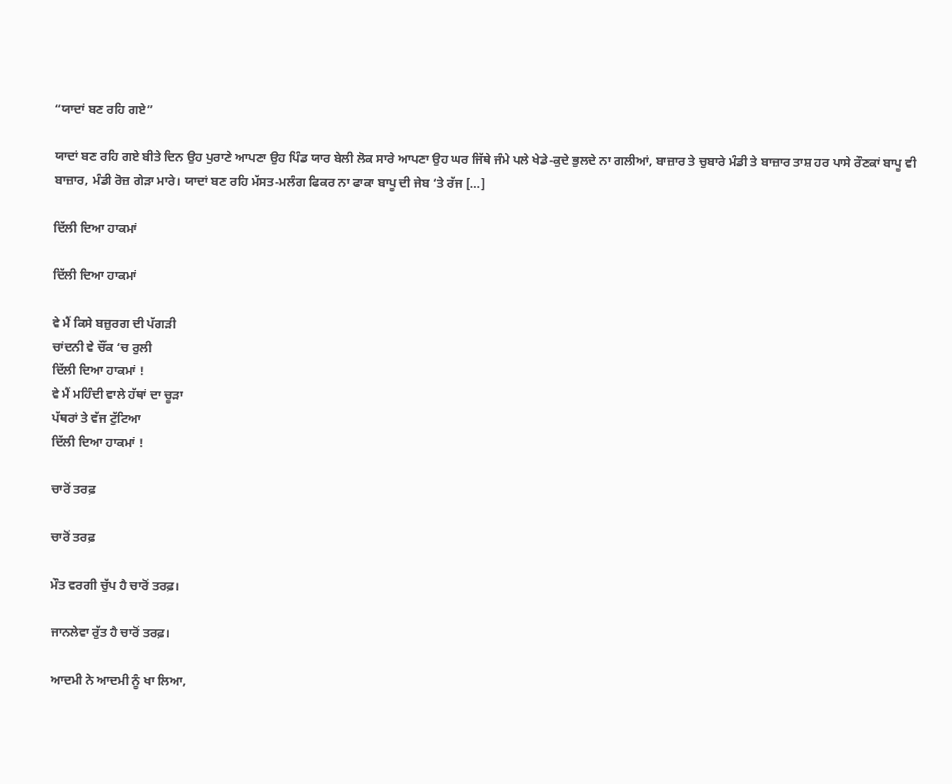“ਯਾਦਾਂ ਬਣ ਰਹਿ ਗਏ”

ਯਾਦਾਂ ਬਣ ਰਹਿ ਗਏ ਬੀਤੇ ਦਿਨ ਉਹ ਪੁਰਾਣੇ ਆਪਣਾ ਉਹ ਪਿੰਡ ਯਾਰ ਬੇਲੀ ਲੋਕ ਸਾਰੇ ਆਪਣਾ ਉਹ ਘਰ ਜਿੱਥੇ ਜੰਮੇ ਪਲੇ ਖੇਡੇ-ਕੁਦੇ ਭੁਲਦੇ ਨਾ ਗਲੀਆਂ, ਬਾਜ਼ਾਰ ਤੇ ਚੁਬਾਰੇ ਮੰਡੀ ਤੇ ਬਾਜ਼ਾਰ ਤਾਸ਼ ਹਰ ਪਾਸੇ ਰੌਣਕਾਂ ਬਾਪੂ ਵੀ ਬਾਜ਼ਾਰ, ਮੰਡੀ ਰੋਜ਼ ਗੇੜਾ ਮਾਰੇ। ਯਾਦਾਂ ਬਣ ਰਹਿ ਮੱਸਤ-ਮਲੰਗ ਫਿਕਰ ਨਾ ਫਾਕਾ ਬਾਪੂ ਦੀ ਜੇਬ ‘ਤੇ ਰੱਜ […]

ਦਿੱਲੀ ਦਿਆ ਹਾਕਮਾਂ

ਦਿੱਲੀ ਦਿਆ ਹਾਕਮਾਂ

ਵੇ ਮੈਂ ਕਿਸੇ ਬਜ਼ੁਰਗ ਦੀ ਪੱਗੜੀ
ਚਾਂਦਨੀ ਵੇ ਚੌਂਕ ‘ਚ ਰੁਲੀ
ਦਿੱਲੀ ਦਿਆ ਹਾਕਮਾਂ !
ਵੇ ਮੈਂ ਮਹਿੰਦੀ ਵਾਲੇ ਹੱਥਾਂ ਦਾ ਚੂੜਾ
ਪੱਥਰਾਂ ਤੇ ਵੱਜ ਟੁੱਟਿਆ
ਦਿੱਲੀ ਦਿਆ ਹਾਕਮਾਂ !

ਚਾਰੋਂ ਤਰਫ਼

ਚਾਰੋਂ ਤਰਫ਼

ਮੌਤ ਵਰਗੀ ਚੁੱਪ ਹੈ ਚਾਰੋਂ ਤਰਫ਼।

ਜਾਨਲੇਵਾ ਰੁੱਤ ਹੈ ਚਾਰੋਂ ਤਰਫ਼।

ਆਦਮੀ ਨੇ ਆਦਮੀ ਨੂੰ ਖਾ ਲਿਆ,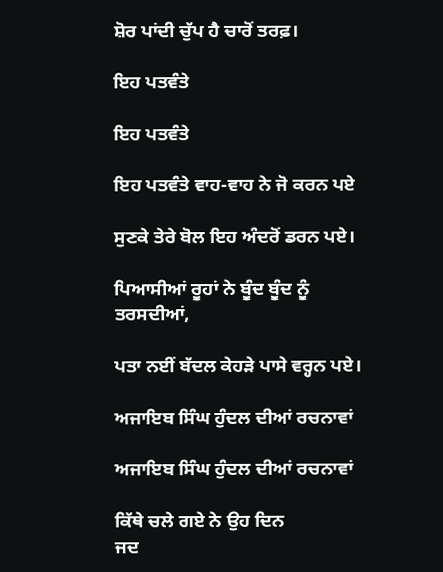ਸ਼ੋਰ ਪਾਂਦੀ ਚੁੱਪ ਹੈ ਚਾਰੋਂ ਤਰਫ਼।

ਇਹ ਪਤਵੰਤੇ

ਇਹ ਪਤਵੰਤੇ

ਇਹ ਪਤਵੰਤੇ ਵਾਹ-ਵਾਹ ਨੇ ਜੋ ਕਰਨ ਪਏ

ਸੁਣਕੇ ਤੇਰੇ ਬੋਲ ਇਹ ਅੰਦਰੋਂ ਡਰਨ ਪਏ।

ਪਿਆਸੀਆਂ ਰੂਹਾਂ ਨੇ ਬੂੰਦ ਬੂੰਦ ਨੂੰ ਤਰਸਦੀਆਂ,

ਪਤਾ ਨਈਂ ਬੱਦਲ ਕੇਹੜੇ ਪਾਸੇ ਵਰ੍ਹਨ ਪਏ।

ਅਜਾਇਬ ਸਿੰਘ ਹੁੰਦਲ ਦੀਆਂ ਰਚਨਾਵਾਂ

ਅਜਾਇਬ ਸਿੰਘ ਹੁੰਦਲ ਦੀਆਂ ਰਚਨਾਵਾਂ

ਕਿੱਥੇ ਚਲੇ ਗਏ ਨੇ ਉਹ ਦਿਨ
ਜਦ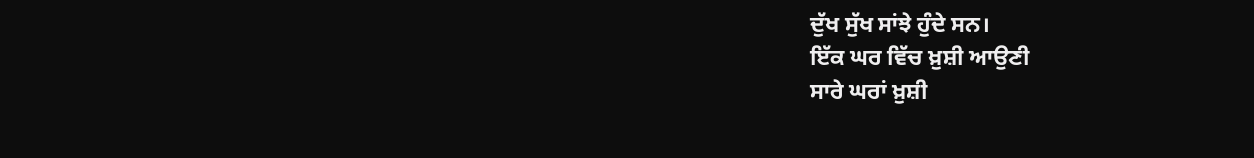ਦੁੱਖ ਸੁੱਖ ਸਾਂਝੇ ਹੁੰਦੇ ਸਨ।
ਇੱਕ ਘਰ ਵਿੱਚ ਖ਼ੁਸ਼ੀ ਆਉਣੀ
ਸਾਰੇ ਘਰਾਂ ਖ਼ੁਸ਼ੀ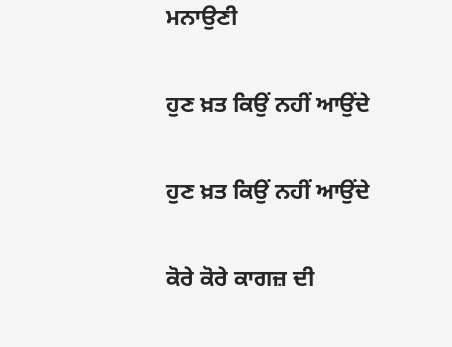ਮਨਾਉਣੀ

ਹੁਣ ਖ਼ਤ ਕਿਉਂ ਨਹੀਂ ਆਉਂਦੇ

ਹੁਣ ਖ਼ਤ ਕਿਉਂ ਨਹੀਂ ਆਉਂਦੇ

ਕੋਰੇ ਕੋਰੇ ਕਾਗਜ਼ ਦੀ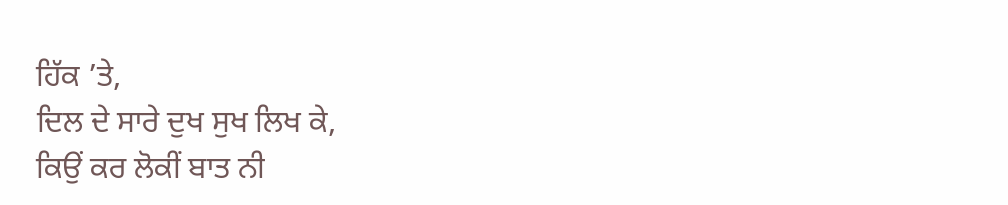ਹਿੱਕ ’ਤੇ,
ਦਿਲ ਦੇ ਸਾਰੇ ਦੁਖ ਸੁਖ ਲਿਖ ਕੇ,
ਕਿਉਂ ਕਰ ਲੋਕੀਂ ਬਾਤ ਨੀ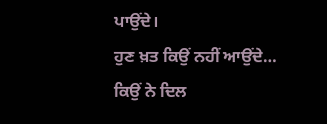ਪਾਉਂਦੇ।
ਹੁਣ ਖ਼ਤ ਕਿਉਂ ਨਹੀਂ ਆਉਂਦੇ…
ਕਿਉਂ ਨੇ ਦਿਲ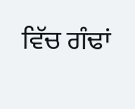ਵਿੱਚ ਗੰਢਾਂ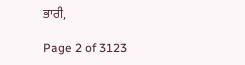ਭਾਰੀ,

Page 2 of 3123